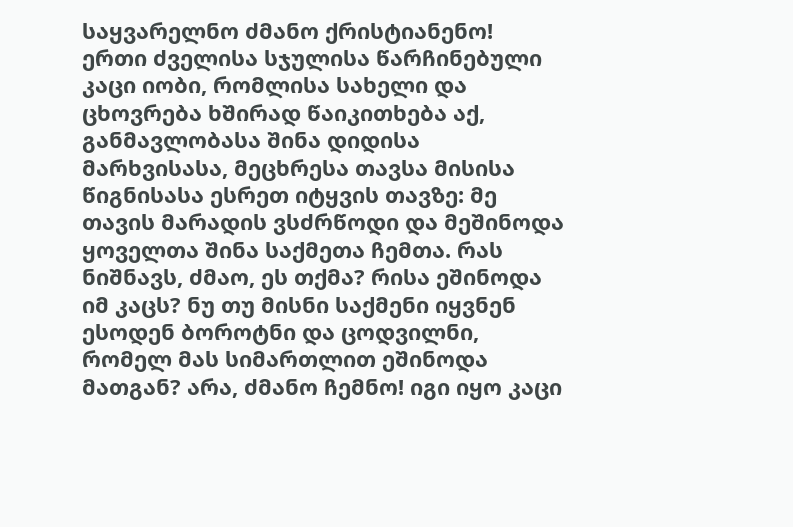საყვარელნო ძმანო ქრისტიანენო!
ერთი ძველისა სჯულისა წარჩინებული კაცი იობი, რომლისა სახელი და ცხოვრება ხშირად წაიკითხება აქ, განმავლობასა შინა დიდისა მარხვისასა, მეცხრესა თავსა მისისა წიგნისასა ესრეთ იტყვის თავზე: მე თავის მარადის ვსძრწოდი და მეშინოდა ყოველთა შინა საქმეთა ჩემთა. რას ნიშნავს, ძმაო, ეს თქმა? რისა ეშინოდა იმ კაცს? ნუ თუ მისნი საქმენი იყვნენ ესოდენ ბოროტნი და ცოდვილნი, რომელ მას სიმართლით ეშინოდა მათგან? არა, ძმანო ჩემნო! იგი იყო კაცი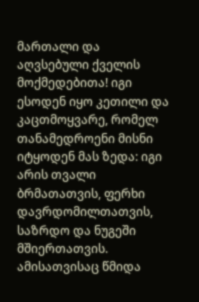მართალი და აღვსებული ქველის მოქმედებითა! იგი ესოდენ იყო კეთილი და კაცთმოყვარე, რომელ თანამედროენი მისნი იტყოდენ მას ზედა: იგი არის თვალი ბრმათათვის, ფერხი დავრდომილთათვის, საზრდო და ნუგეში მშიერთათვის. ამისათვისაც წმიდა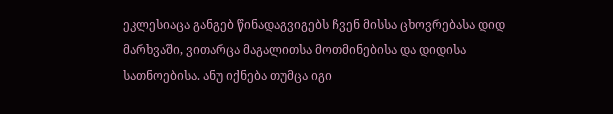ეკლესიაცა განგებ წინადაგვიგებს ჩვენ მისსა ცხოვრებასა დიდ მარხვაში, ვითარცა მაგალითსა მოთმინებისა და დიდისა სათნოებისა. ანუ იქნება თუმცა იგი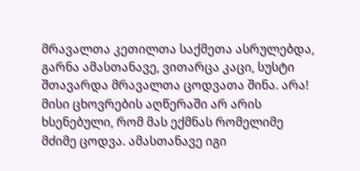მრავალთა კეთილთა საქმეთა ასრულებდა, გარნა ამასთანავე, ვითარცა კაცი, სუსტი შთავარდა მრავალთა ცოდვათა შინა. არა! მისი ცხოვრების აღწერაში არ არის ხსენებული, რომ მას ექმნას რომელიმე მძიმე ცოდვა. ამასთანავე იგი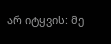არ იტყვის: მე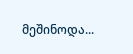მეშინოდა...